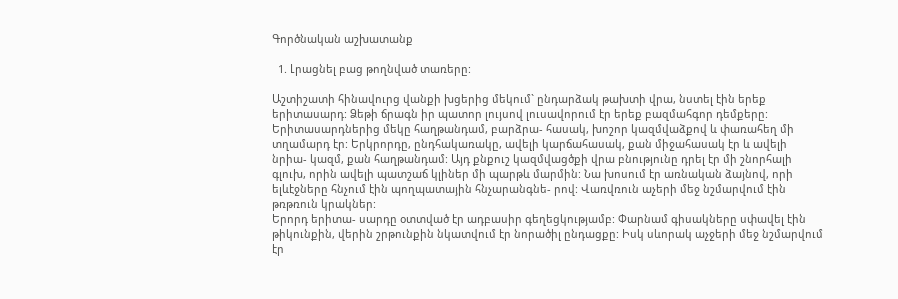Գործնական աշխատանք

  1. Լրացնել բաց թողնված տառերը:

Աշտիշատի հինավուրց վանքի խցերից մեկում` ընդարձակ թախտի վրա, նստել էին երեք երիտասարդ: Ձեթի ճրագն իր պատոր լույսով լուսավորում էր երեք բազմահգոր դեմքերը: Երիտասարդներից մեկը հաղթանդամ, բարձրա- հասակ, խոշոր կազմվաձքով և փառահեղ մի տղամարդ էր: Երկրորդը, ընդհակառակը, ավելի կարճահասակ, քան միջահասակ էր և ավելի նրիա- կազմ, քան հաղթանդամ: Այդ քնքուշ կազմվացծքի վրա բնությունը դրել էր մի շնորհալի գլուխ, որին ավելի պատշաճ կլիներ մի պարթև մարմին: Նա խոսում էր առնական ձայնով, որի ելևէջները հնչում էին պողպատային հնչարանգնե- րով: Վառվռուն աչերի մեջ նշմարվում էին թռթռուն կրակներ:
Երորդ երիտա- սարդը օտտված էր ադբասիր գեղեցկությամբ: Փարնամ գիսակները սփավել էին թիկունքին, վերին շրթունքին նկատվում էր նորածիլ ընդացքը: Իսկ սևորակ աչջերի մեջ նշմարվում էր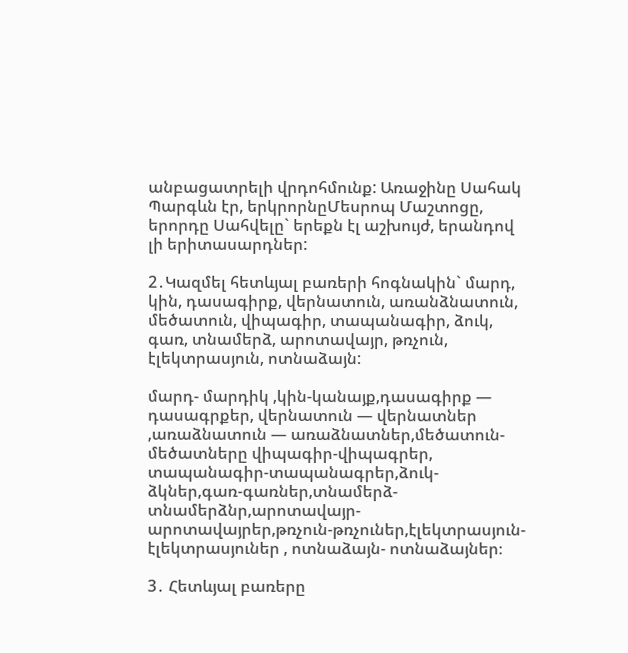անբացատրելի վրդոհմունք: Առաջինը Սահակ Պարգևն էր, երկրորնըՄեսրոպ Մաշտոցը, երորդը Սահվելը` երեքն էլ աշխույժ, երանդով լի երիտասարդներ:

2․Կազմել հետևյալ բառերի հոգնակին` մարդ, կին, դասագիրք, վերնատուն, առանձնատուն, մեծատուն, վիպագիր, տապանագիր, ձուկ, գառ, տնամերձ, արոտավայր, թռչուն, էլեկտրասյուն, ոտնաձայն:

մարդ- մարդիկ ,կին-կանայք,դասագիրք — դասագրքեր, վերնատուն — վերնատներ ,առաձնատուն — առաձնատներ,մեծատուն-մեծատները վիպագիր-վիպագրեր, տապանագիր-տապանագրեր,ձուկ-ձկներ,գառ-գառներ,տնամերձ-տնամերձնր,արոտավայր-արոտավայրեր,թռչուն-թռչուներ,էլեկտրասյուն-էլեկտրասյուներ , ոտնաձայն- ոտնաձայներ։

3․ Հետևյալ բառերը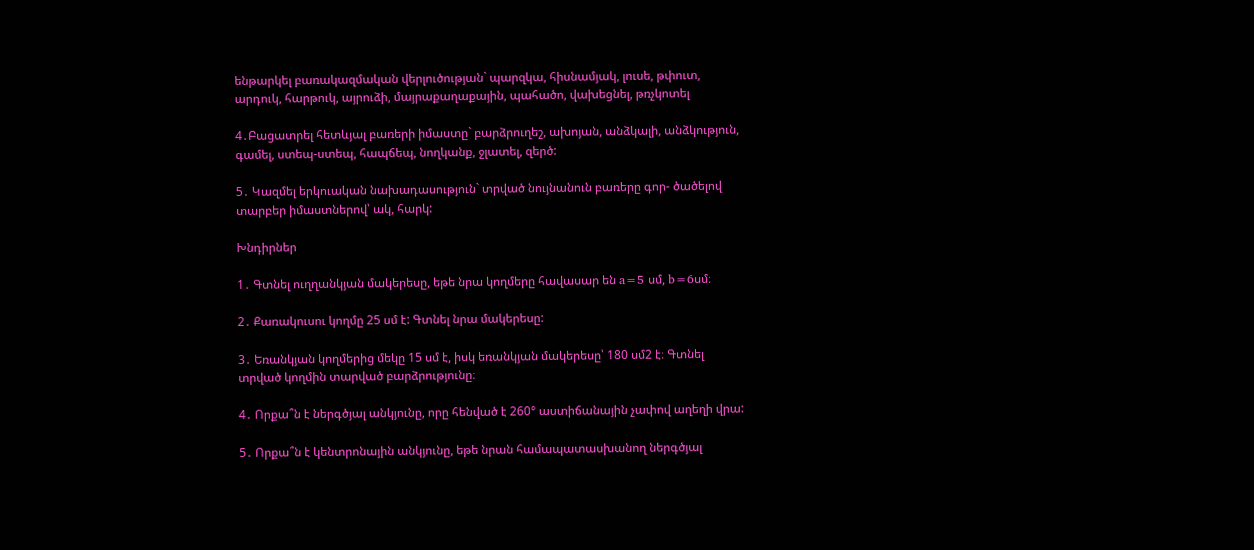ենթարկել բառակազմական վերլուծության` պարզկա, հիսնամյակ, լուսե, թփուտ, արդուկ, հարթուկ, այրուձի, մայրաքաղաքային, պահածո, վախեցնել, թռչկոտել

4․Բացատրել հետևյալ բառերի իմաստը` բարձրուղեշ, ախոյան, անձկալի, անձկություն, գամել, ստեպ-ստեպ, հապճեպ, նողկանք, ջլատել, զերծ:

5․ Կազմել երկուական նախադասություն` տրված նույնանուն բառերը գոր- ծածելով տարբեր իմաստներով՝ ակ, հարկ:

Խնդիրներ

1․ Գտնել ուղղանկյան մակերեսը, եթե նրա կողմերը հավասար են a=5 սմ, b=6սմ։

2․ Քառակուսու կողմը 25 սմ է: Գտնել նրա մակերեսը:

3․ Եռանկյան կողմերից մեկը 15 սմ է, իսկ եռանկյան մակերեսը՝ 180 սմ2 է։ Գտնել տրված կողմին տարված բարձրությունը։

4․ Որքա՞ն է ներգծյալ անկյունը, որը հենված է 260° աստիճանային չափով աղեղի վրա:

5․ Որքա՞ն է կենտրոնային անկյունը, եթե նրան համապատասխանող ներգծյալ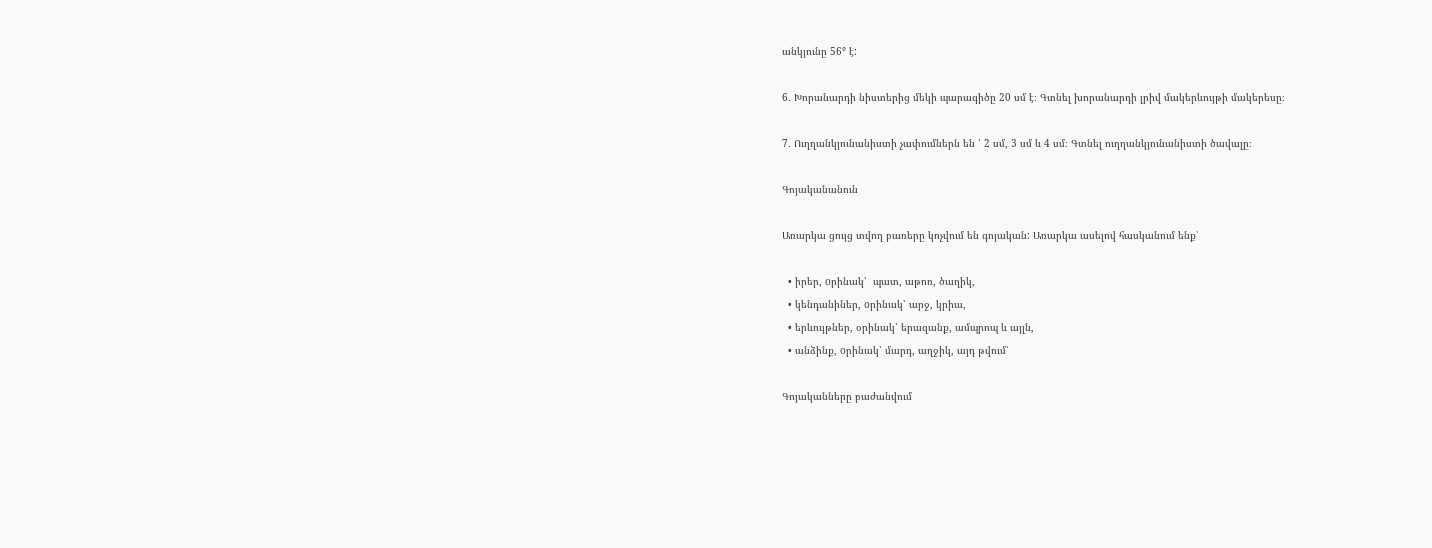անկյունը 56° է:

6․ Խորանարդի նիստերից մեկի պարագիծը 20 սմ է։ Գտնել խորանարդի լրիվ մակերևույթի մակերեսը։

7․ Ուղղանկյունանիստի չափումներն են ՝ 2 սմ, 3 սմ և 4 սմ։ Գտնել ուղղանկյունանիստի ծավալը։

Գոյականանուն

Առարկա ցույց տվող բառերը կոչվում են գոյական: Առարկա ասելով հասկանում ենք՝

  • իրեր, oրինակ՝  պատ, աթոռ, ծաղիկ,
  • կենդանիներ, oրինակ՝ արջ, կրիա,
  • երևույթներ, օրինակ՝ երազանք, ամպրոպ և այլն,
  • անձինք, oրինակ՝ մարդ, աղջիկ, այդ թվում՝

Գոյականները բաժանվում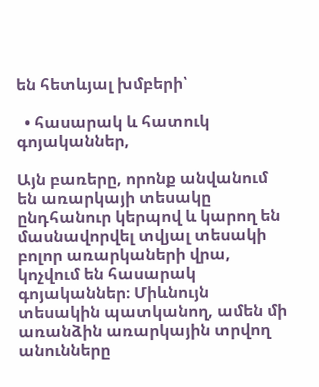են հետևյալ խմբերի՝

  • հասարակ և հատուկ գոյականներ,

Այն բառերը, որոնք անվանում են առարկայի տեսակը ընդհանուր կերպով և կարող են մասնավորվել տվյալ տեսակի բոլոր առարկաների վրա, կոչվում են հասարակ գոյականներ։ Միևնույն տեսակին պատկանող, ամեն մի առանձին առարկային տրվող անունները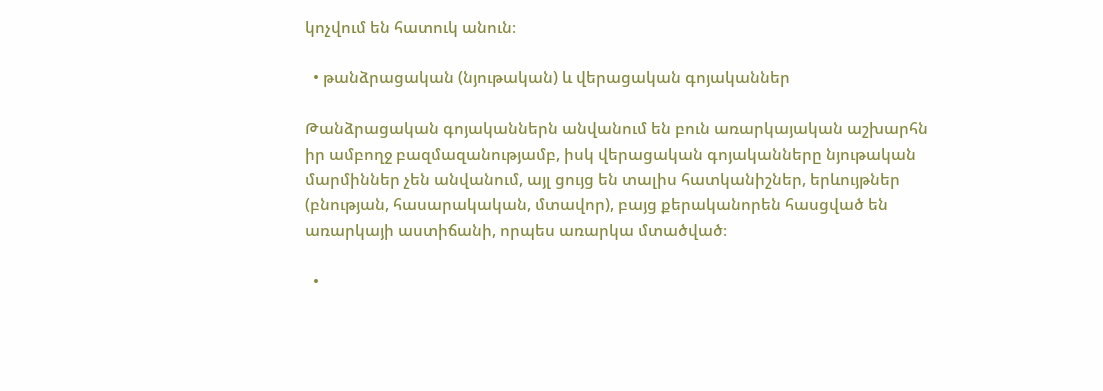կոչվում են հատուկ անուն։

  • թանձրացական (նյութական) և վերացական գոյականներ

Թանձրացական գոյականներն անվանում են բուն առարկայական աշխարհն
իր ամբողջ բազմազանությամբ, իսկ վերացական գոյականները նյութական
մարմիններ չեն անվանում, այլ ցույց են տալիս հատկանիշներ, երևույթներ
(բնության, հասարակական, մտավոր), բայց քերականորեն հասցված են
առարկայի աստիճանի, որպես առարկա մտածված։

  •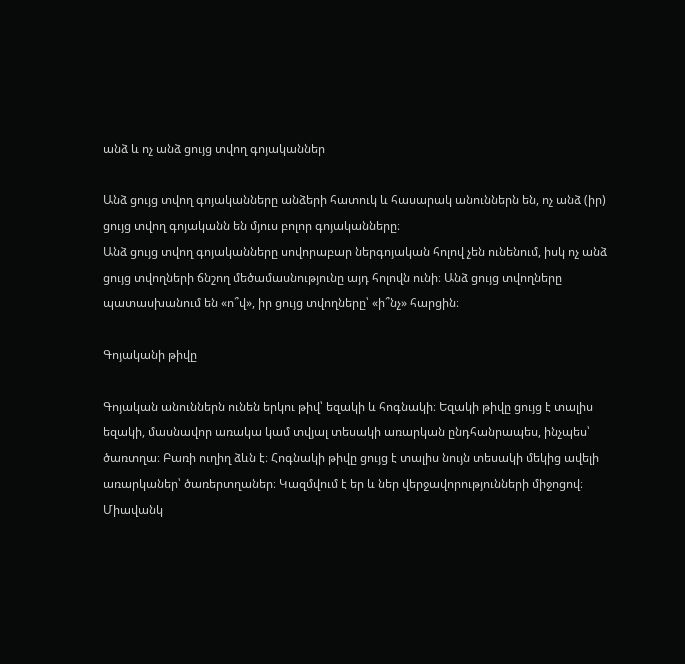անձ և ոչ անձ ցույց տվող գոյականներ

Անձ ցույց տվող գոյականները անձերի հատուկ և հասարակ անուններն են, ոչ անձ (իր) ցույց տվող գոյականն են մյուս բոլոր գոյականները։
Անձ ցույց տվող գոյականները սովորաբար ներգոյական հոլով չեն ունենում, իսկ ոչ անձ ցույց տվողների ճնշող մեծամասնությունը այդ հոլովն ունի։ Անձ ցույց տվողները պատասխանում են «ո՞վ», իր ցույց տվողները՝ «ի՞նչ» հարցին։

Գոյականի թիվը

Գոյական անուններն ունեն երկու թիվ՝ եզակի և հոգնակի։ Եզակի թիվը ցույց է տալիս եզակի, մասնավոր առակա կամ տվյալ տեսակի առարկան ընդհանրապես, ինչպես՝ ծառտղա։ Բառի ուղիղ ձևն է։ Հոգնակի թիվը ցույց է տալիս նույն տեսակի մեկից ավելի առարկաներ՝ ծառերտղաներ։ Կազմվում է եր և ներ վերջավորությունների միջոցով։ Միավանկ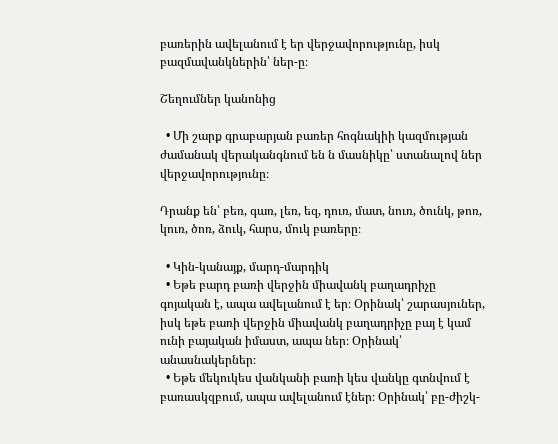բառերին ավելանում է եր վերջավորությունը, իսկ բազմավանկներին՝ ներ-ը։

Շեղումներ կանոնից

  • Մի շարք գրաբարյան բառեր հոգնակիի կազմության ժամանակ վերականգնում են ն մասնիկը՝ ստանալով ներ վերջավորությունը։

Դրանք են՝ բեռ, գառ, լեռ, եզ, դուռ, մատ, նուռ, ծունկ, թոռ, կուռ, ծոռ, ձուկ, հարս, մուկ բառերը։

  • Կին-կանայք, մարդ-մարդիկ
  • Եթե բարդ բառի վերջին միավանկ բաղադրիչը գոյական է, ապա ավելանում է եր։ Օրինակ՝ շարասյուներ, իսկ եթե բառի վերջին միավանկ բաղադրիչը բայ է կամ ունի բայական իմաստ, ապա ներ։ Օրինակ՝ անասնակերներ։
  • Եթե մեկուկես վանկանի բառի կես վանկը գտնվում է բառասկզբում, ապա ավելանում էներ։ Օրինակ՝ բը-ժիշկ-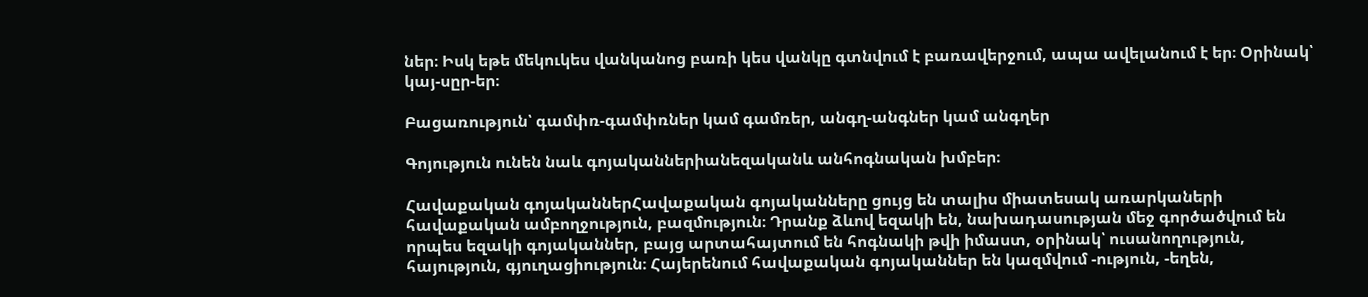ներ։ Իսկ եթե մեկուկես վանկանոց բառի կես վանկը գտնվում է բառավերջում, ապա ավելանում է եր։ Օրինակ՝ կայ-սըր-եր։

Բացառություն՝ գամփռ-գամփռներ կամ գամռեր, անգղ-անգներ կամ անգղեր

Գոյություն ունեն նաև գոյականներիանեզականև անհոգնական խմբեր։

Հավաքական գոյականներՀավաքական գոյականները ցույց են տալիս միատեսակ առարկաների հավաքական ամբողջություն, բազմություն։ Դրանք ձևով եզակի են, նախադասության մեջ գործածվում են որպես եզակի գոյականներ, բայց արտահայտում են հոգնակի թվի իմաստ, օրինակ՝ ուսանողություն, հայություն, գյուղացիություն։ Հայերենում հավաքական գոյականներ են կազմվում -ություն, -եղեն,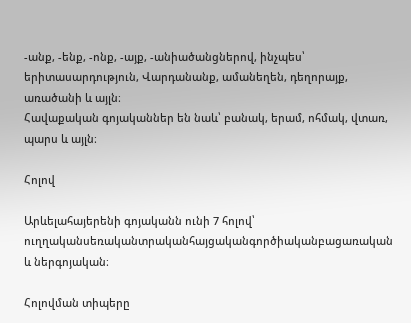-անք, -ենք, -ոնք, -այք, -անիածանցներով, ինչպես՝ երիտասարդություն, Վարդանանք, ամանեղեն, դեղորայք, առածանի և այլն։
Հավաքական գոյականներ են նաև՝ բանակ, երամ, ոհմակ, վտառ, պարս և այլն։

Հոլով

Արևելահայերենի գոյականն ունի 7 հոլով՝ ուղղականսեռականտրականհայցականգործիականբացառական
և ներգոյական։

Հոլովման տիպերը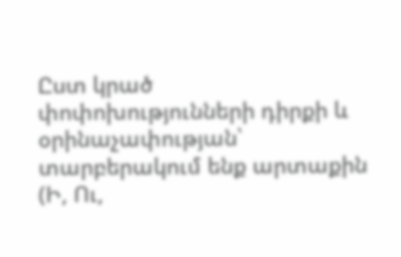Ըստ կրած փոփոխությունների դիրքի և օրինաչափության՝ տարբերակում ենք արտաքին (Ի, Ու,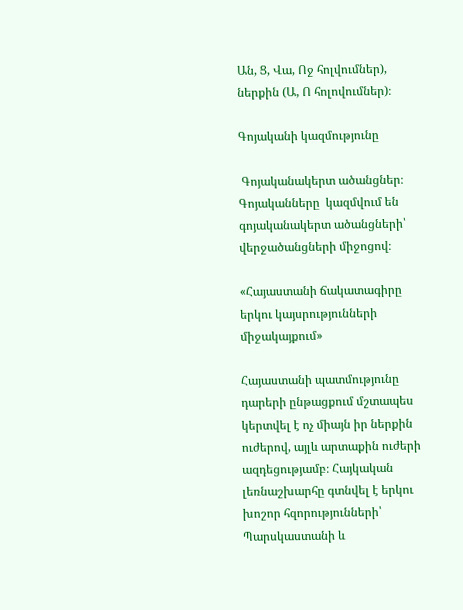Ան, Ց, Վա, Ոջ հոլվումներ), ներքին (Ա, Ո հոլովումներ)։

Գոյականի կազմությունը

 Գոյականակերտ ածանցներ։ Գոյականները  կազմվում են   գոյականակերտ ածանցների՝  վերջածանցների միջոցով։

«Հայաստանի ճակատագիրը երկու կայսրությունների միջակայքում»

Հայաստանի պատմությունը դարերի ընթացքում մշտապես կերտվել է ոչ միայն իր ներքին ուժերով, այլև արտաքին ուժերի ազդեցությամբ։ Հայկական լեռնաշխարհը գտնվել է երկու խոշոր հզորությունների՝ Պարսկաստանի և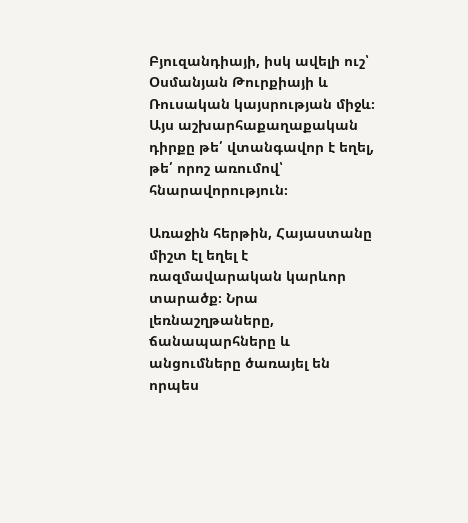Բյուզանդիայի, իսկ ավելի ուշ՝ Օսմանյան Թուրքիայի և Ռուսական կայսրության միջև։ Այս աշխարհաքաղաքական դիրքը թե՛ վտանգավոր է եղել, թե՛ որոշ առումով՝ հնարավորություն։

Առաջին հերթին, Հայաստանը միշտ էլ եղել է ռազմավարական կարևոր տարածք։ Նրա լեռնաշղթաները, ճանապարհները և անցումները ծառայել են որպես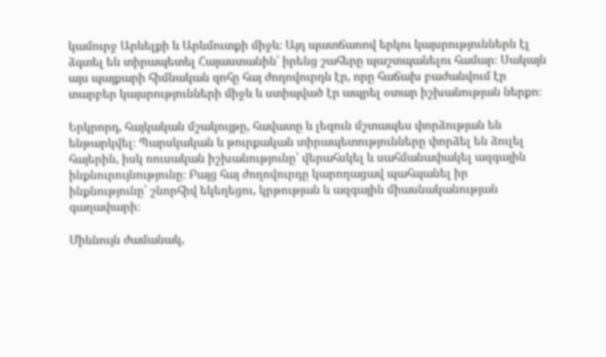կամուրջ Արևելքի և Արևմուտքի միջև։ Այդ պատճառով երկու կայսրություններն էլ ձգտել են տիրապետել Հայաստանին՝ իրենց շահերը պաշտպանելու համար։ Սակայն այս պայքարի հիմնական զոհը հայ ժողովուրդն էր, որը հաճախ բաժանվում էր տարբեր կայսրությունների միջև և ստիպված էր ապրել օտար իշխանության ներքո։

Երկրորդ, հայկական մշակույթը, հավատը և լեզուն մշտապես փորձության են ենթարկվել։ Պարսկական և թուրքական տիրապետությունները փորձել են ձուլել հայերին, իսկ ռուսական իշխանությունը՝ վերահսկել և սահմանափակել ազգային ինքնուրույնությունը։ Բայց հայ ժողովուրդը կարողացավ պահպանել իր ինքնությունը՝ շնորհիվ եկեղեցու, կրթության և ազգային միասնականության գաղափարի։

Միևնույն ժամանակ,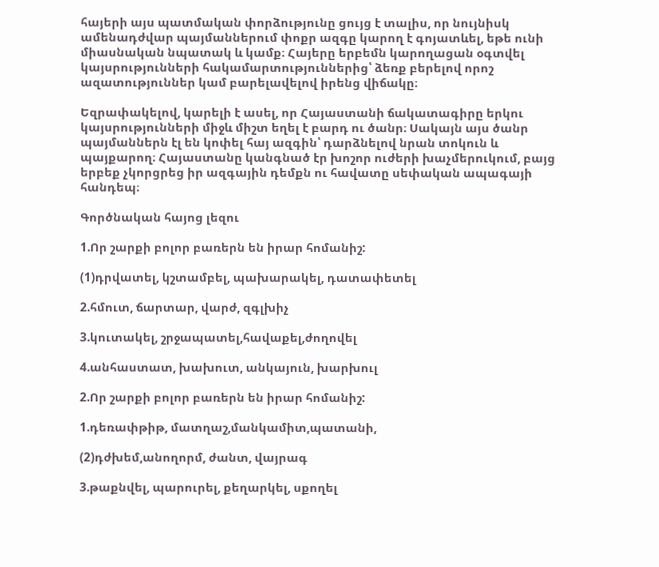հայերի այս պատմական փորձությունը ցույց է տալիս, որ նույնիսկ ամենադժվար պայմաններում փոքր ազգը կարող է գոյատևել, եթե ունի միասնական նպատակ և կամք։ Հայերը երբեմն կարողացան օգտվել կայսրությունների հակամարտություններից՝ ձեռք բերելով որոշ ազատություններ կամ բարելավելով իրենց վիճակը։

Եզրափակելով, կարելի է ասել, որ Հայաստանի ճակատագիրը երկու կայսրությունների միջև միշտ եղել է բարդ ու ծանր։ Սակայն այս ծանր պայմաններն էլ են կոփել հայ ազգին՝ դարձնելով նրան տոկուն և պայքարող։ Հայաստանը կանգնած էր խոշոր ուժերի խաչմերուկում, բայց երբեք չկորցրեց իր ազգային դեմքն ու հավատը սեփական ապագայի հանդեպ։

Գործնական հայոց լեզու

1.Որ շարքի բոլոր բառերն են իրար հոմանիշ:

(1)դրվատել, կշտամբել, պախարակել, դատափետել

2.հմուտ, ճարտար, վարժ, զգլխիչ

3.կուտակել, շրջապատել,հավաքել,ժողովել

4.անհաստատ, խախուտ, անկայուն, խարխուլ

2.Որ շարքի բոլոր բառերն են իրար հոմանիշ:

1.դեռափթիթ, մատղաշ,մանկամիտ,պատանի,

(2)դժխեմ,անողորմ, ժանտ, վայրագ

3.թաքնվել, պարուրել, քեղարկել, սքողել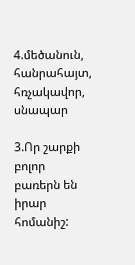4.մեծանուն, հանրահայտ, հռչակավոր, սնապար

3.Որ շարքի բոլոր բառերն են իրար հոմանիշ: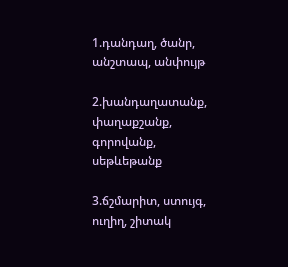1.դանդաղ, ծանր, անշտապ, անփույթ

2.խանդաղատանք, փաղաքշանք, գորովանք, սեթևեթանք

3.ճշմարիտ, ստույգ, ուղիղ, շիտակ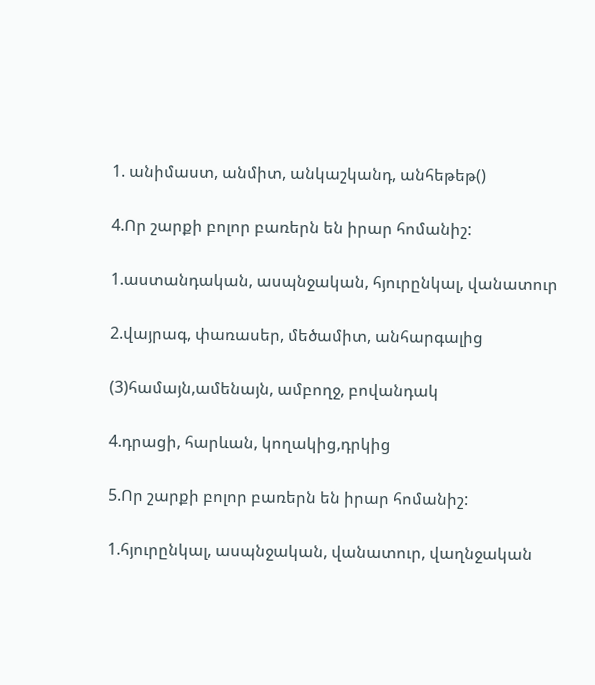1. անիմաստ, անմիտ, անկաշկանդ, անհեթեթ()

4.Որ շարքի բոլոր բառերն են իրար հոմանիշ:

1.աստանդական, ասպնջական, հյուրընկալ, վանատուր

2.վայրագ, փառասեր, մեծամիտ, անհարգալից

(3)համայն,ամենայն, ամբողջ, բովանդակ

4.դրացի, հարևան, կողակից,դրկից

5.Որ շարքի բոլոր բառերն են իրար հոմանիշ:

1.հյուրընկալ, ասպնջական, վանատուր, վաղնջական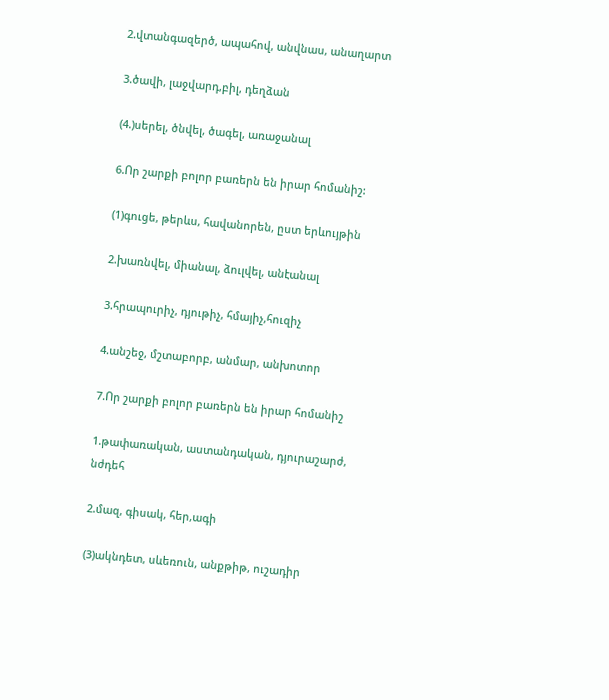2.վտանգազերծ, ապահով, անվնաս, անաղարտ

3.ծավի, լաջվարդ,բիլ, դեղձան

(4.)սերել, ծնվել, ծագել, առաջանալ

6.Որ շարքի բոլոր բառերն են իրար հոմանիշ:

(1)գուցե, թերևս, հավանորեն, ըստ երևույթին

2.խառնվել, միանալ, ձուլվել, անէանալ

3.հրապուրիչ, դյութիչ, հմայիչ,հուզիչ

4.անշեջ, մշտաբորբ, անմար, անխոտոր

7.Որ շարքի բոլոր բառերն են իրար հոմանիշ

1.թափառական, աստանդական, դյուրաշարժ, նժդեհ

2.մազ, գիսակ, հեր,ագի

(3)ակնդետ, սևեռուն, անքթիթ, ուշադիր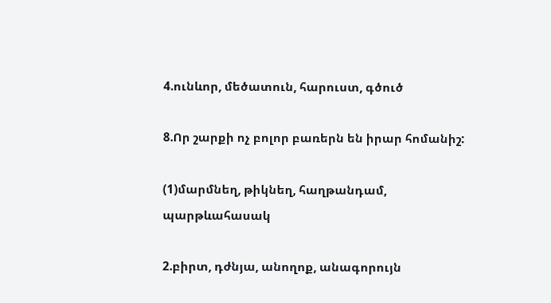4.ունևոր, մեծատուն, հարուստ, գծուծ

8.Որ շարքի ոչ բոլոր բառերն են իրար հոմանիշ:

(1)մարմնեղ, թիկնեղ, հաղթանդամ, պարթևահասակ

2.բիրտ, դժնյա, անողոք, անագորույն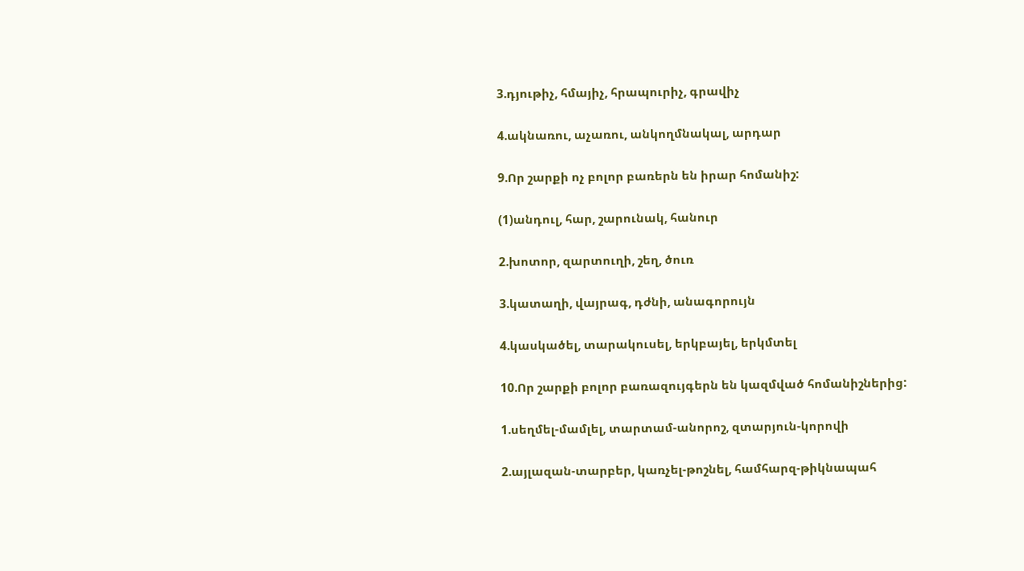3.դյութիչ, հմայիչ, հրապուրիչ, գրավիչ

4.ակնառու, աչառու, անկողմնակալ, արդար

9.Որ շարքի ոչ բոլոր բառերն են իրար հոմանիշ:

(1)անդուլ, հար, շարունակ, հանուր

2.խոտոր, զարտուղի, շեղ, ծուռ

3.կատաղի, վայրագ, դժնի, անագորույն

4.կասկածել, տարակուսել, երկբայել, երկմտել

10.Որ շարքի բոլոր բառազույգերն են կազմված հոմանիշներից:

1.սեղմել-մամլել, տարտամ-անորոշ, զտարյուն-կորովի

2.այլազան-տարբեր, կառչել-թոշնել, համհարզ-թիկնապահ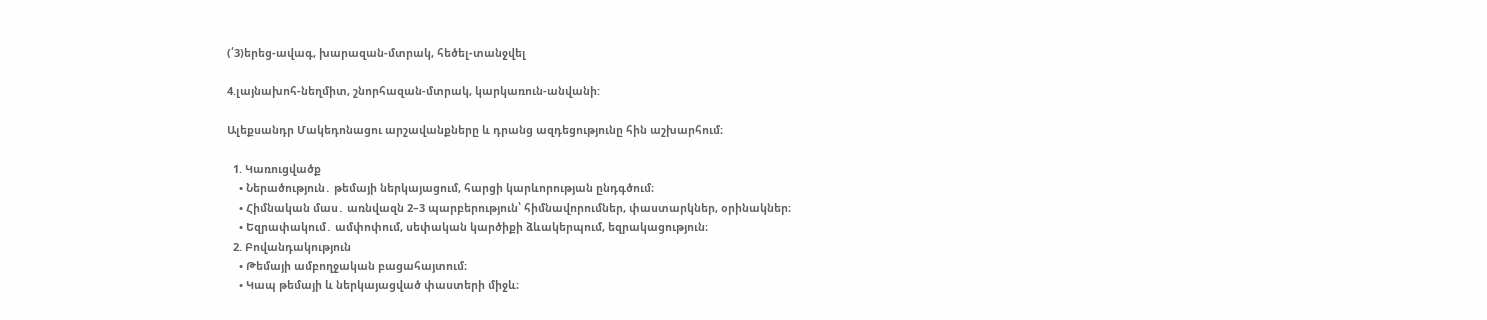(՛3)երեց-ավագ, խարազան-մտրակ, հեծել-տանջվել

4.լայնախոհ-նեղմիտ, շնորհազան-մտրակ, կարկառուն-անվանի:

Ալեքսանդր Մակեդոնացու արշավանքները և դրանց ազդեցությունը հին աշխարհում։

  1. Կառուցվածք
    • Ներածություն․ թեմայի ներկայացում, հարցի կարևորության ընդգծում։
    • Հիմնական մաս․ առնվազն 2–3 պարբերություն՝ հիմնավորումներ, փաստարկներ, օրինակներ։
    • Եզրափակում․ ամփոփում, սեփական կարծիքի ձևակերպում, եզրակացություն։
  2. Բովանդակություն
    • Թեմայի ամբողջական բացահայտում։
    • Կապ թեմայի և ներկայացված փաստերի միջև։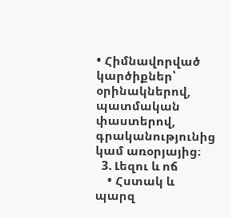• Հիմնավորված կարծիքներ՝ օրինակներով, պատմական փաստերով, գրականությունից կամ առօրյայից։
  3. Լեզու և ոճ
    • Հստակ և պարզ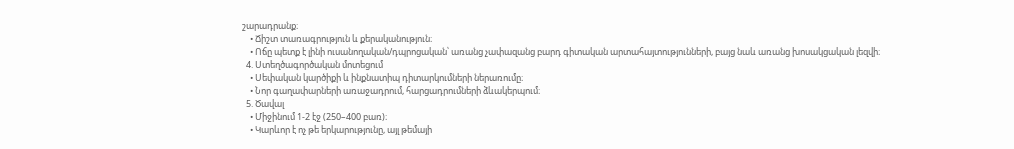շարադրանք։
    • Ճիշտ տառագրություն և քերականություն։
    • Ոճը պետք է լինի ուսանողական/դպրոցական՝ առանց չափազանց բարդ գիտական արտահայտությունների, բայց նաև առանց խոսակցական լեզվի։
  4. Ստեղծագործական մոտեցում
    • Սեփական կարծիքի և ինքնատիպ դիտարկումների ներառումը։
    • Նոր գաղափարների առաջադրում, հարցադրումների ձևակերպում։
  5. Ծավալ
    • Միջինում 1-2 էջ (250–400 բառ)։
    • Կարևոր է ոչ թե երկարությունը, այլ թեմայի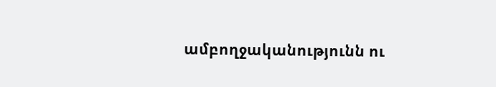ամբողջականությունն ու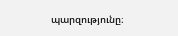պարզությունը։